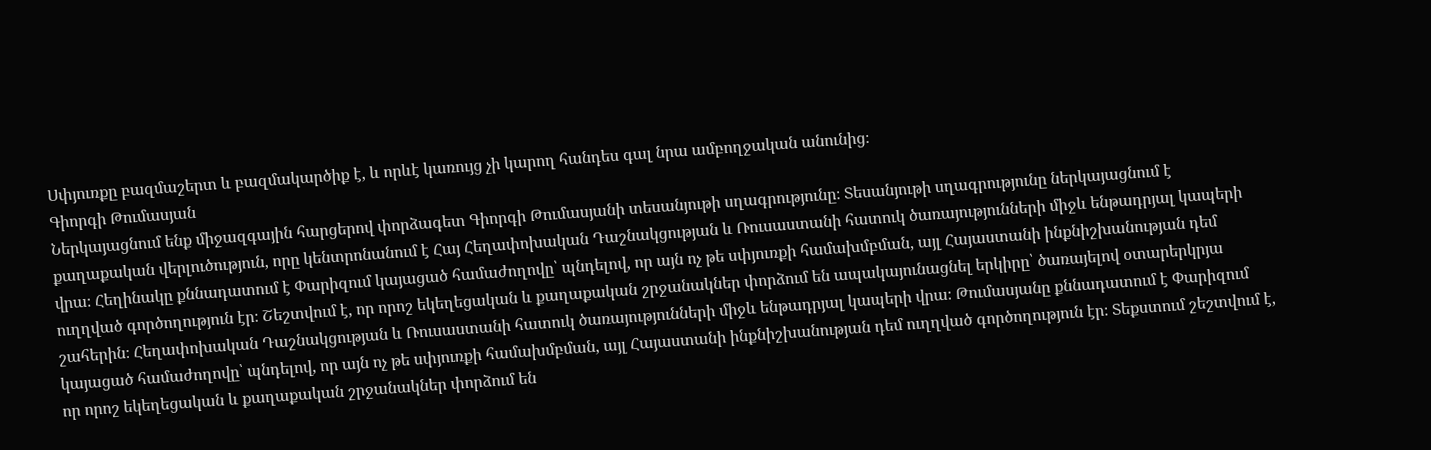Սփյուռքը բազմաշերտ և բազմակարծիք է, և որևէ կառույց չի կարող հանդես գալ նրա ամբողջական անունից։
Գիորգի Թումասյան
Ներկայացնում ենք միջազգային հարցերով փորձագետ Գիորգի Թումասյանի տեսանյութի սղագրությունը։ Տեսանյութի սղագրությունը ներկայացնում է քաղաքական վերլուծություն, որը կենտրոնանում է Հայ Հեղափոխական Դաշնակցության և Ռուսաստանի հատուկ ծառայությունների միջև ենթադրյալ կապերի վրա։ Հեղինակը քննադատում է Փարիզում կայացած համաժողովը՝ պնդելով, որ այն ոչ թե սփյուռքի համախմբման, այլ Հայաստանի ինքնիշխանության դեմ ուղղված գործողություն էր։ Շեշտվում է, որ որոշ եկեղեցական և քաղաքական շրջանակներ փորձում են ապակայունացնել երկիրը՝ ծառայելով օտարերկրյա շահերին։ Հեղափոխական Դաշնակցության և Ռուսաստանի հատուկ ծառայությունների միջև ենթադրյալ կապերի վրա։ Թումասյանը քննադատում է Փարիզում կայացած համաժողովը՝ պնդելով, որ այն ոչ թե սփյուռքի համախմբման, այլ Հայաստանի ինքնիշխանության դեմ ուղղված գործողություն էր։ Տեքստում շեշտվում է, որ որոշ եկեղեցական և քաղաքական շրջանակներ փորձում են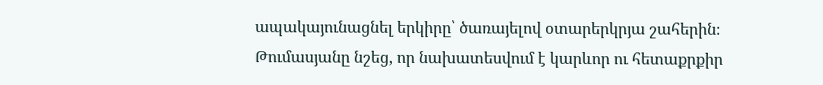ապակայունացնել երկիրը՝ ծառայելով օտարերկրյա շահերին։
Թումասյանը նշեց, որ նախատեսվում է կարևոր ու հետաքրքիր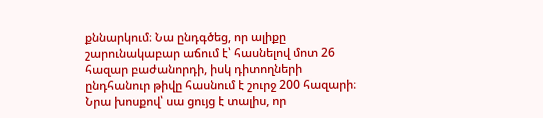քննարկում։ Նա ընդգծեց, որ ալիքը շարունակաբար աճում է՝ հասնելով մոտ 26 հազար բաժանորդի, իսկ դիտողների ընդհանուր թիվը հասնում է շուրջ 200 հազարի։ Նրա խոսքով՝ սա ցույց է տալիս, որ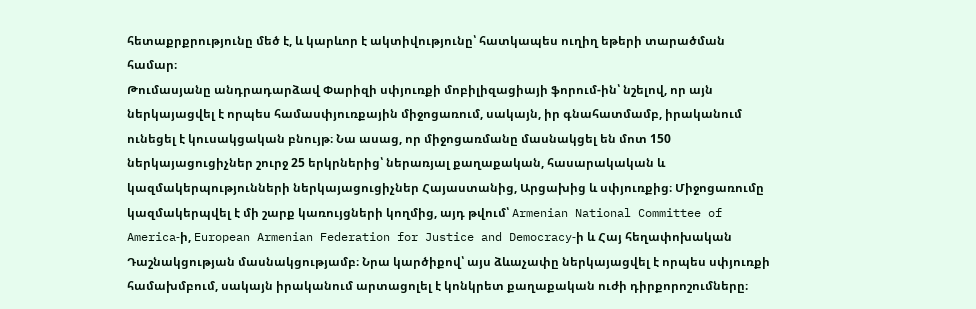հետաքրքրությունը մեծ է, և կարևոր է ակտիվությունը՝ հատկապես ուղիղ եթերի տարածման համար։
Թումասյանը անդրադարձավ Փարիզի սփյուռքի մոբիլիզացիայի ֆորում-ին՝ նշելով, որ այն ներկայացվել է որպես համասփյուռքային միջոցառում, սակայն, իր գնահատմամբ, իրականում ունեցել է կուսակցական բնույթ։ Նա ասաց, որ միջոցառմանը մասնակցել են մոտ 150 ներկայացուցիչներ շուրջ 25 երկրներից՝ ներառյալ քաղաքական, հասարակական և կազմակերպությունների ներկայացուցիչներ Հայաստանից, Արցախից և սփյուռքից։ Միջոցառումը կազմակերպվել է մի շարք կառույցների կողմից, այդ թվում՝ Armenian National Committee of America‑ի, European Armenian Federation for Justice and Democracy‑ի և Հայ հեղափոխական Դաշնակցության մասնակցությամբ։ Նրա կարծիքով՝ այս ձևաչափը ներկայացվել է որպես սփյուռքի համախմբում, սակայն իրականում արտացոլել է կոնկրետ քաղաքական ուժի դիրքորոշումները։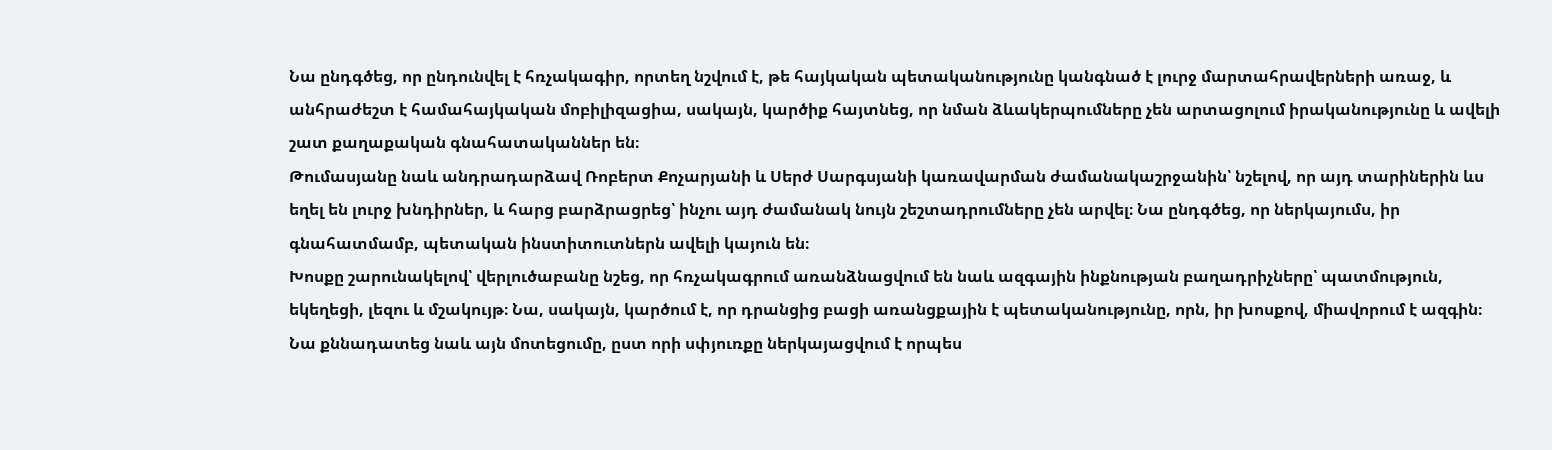Նա ընդգծեց, որ ընդունվել է հռչակագիր, որտեղ նշվում է, թե հայկական պետականությունը կանգնած է լուրջ մարտահրավերների առաջ, և անհրաժեշտ է համահայկական մոբիլիզացիա, սակայն, կարծիք հայտնեց, որ նման ձևակերպումները չեն արտացոլում իրականությունը և ավելի շատ քաղաքական գնահատականներ են։
Թումասյանը նաև անդրադարձավ Ռոբերտ Քոչարյանի և Սերժ Սարգսյանի կառավարման ժամանակաշրջանին՝ նշելով, որ այդ տարիներին ևս եղել են լուրջ խնդիրներ, և հարց բարձրացրեց՝ ինչու այդ ժամանակ նույն շեշտադրումները չեն արվել։ Նա ընդգծեց, որ ներկայումս, իր գնահատմամբ, պետական ինստիտուտներն ավելի կայուն են։
Խոսքը շարունակելով՝ վերլուծաբանը նշեց, որ հռչակագրում առանձնացվում են նաև ազգային ինքնության բաղադրիչները՝ պատմություն, եկեղեցի, լեզու և մշակույթ։ Նա, սակայն, կարծում է, որ դրանցից բացի առանցքային է պետականությունը, որն, իր խոսքով, միավորում է ազգին։
Նա քննադատեց նաև այն մոտեցումը, ըստ որի սփյուռքը ներկայացվում է որպես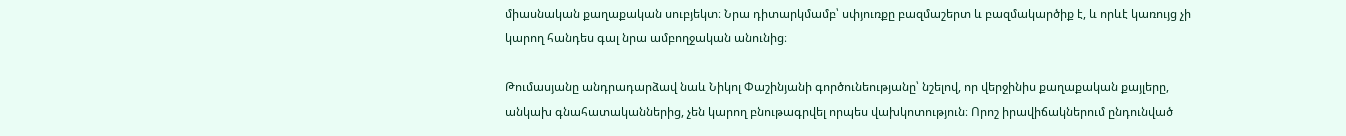միասնական քաղաքական սուբյեկտ։ Նրա դիտարկմամբ՝ սփյուռքը բազմաշերտ և բազմակարծիք է, և որևէ կառույց չի կարող հանդես գալ նրա ամբողջական անունից։

Թումասյանը անդրադարձավ նաև Նիկոլ Փաշինյանի գործունեությանը՝ նշելով, որ վերջինիս քաղաքական քայլերը, անկախ գնահատականներից, չեն կարող բնութագրվել որպես վախկոտություն։ Որոշ իրավիճակներում ընդունված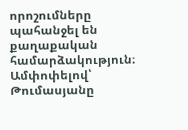որոշումները պահանջել են քաղաքական համարձակություն։
Ամփոփելով՝ Թումասյանը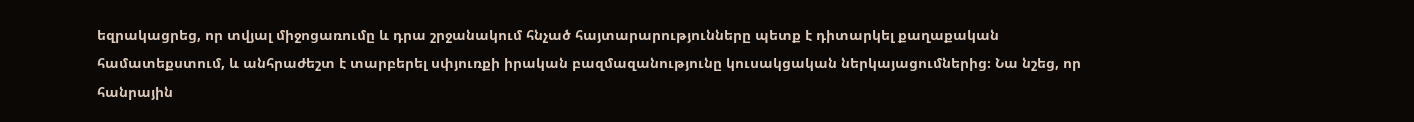եզրակացրեց, որ տվյալ միջոցառումը և դրա շրջանակում հնչած հայտարարությունները պետք է դիտարկել քաղաքական համատեքստում, և անհրաժեշտ է տարբերել սփյուռքի իրական բազմազանությունը կուսակցական ներկայացումներից։ Նա նշեց, որ հանրային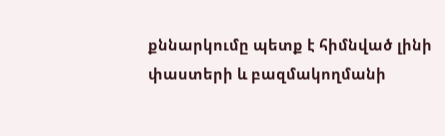քննարկումը պետք է հիմնված լինի փաստերի և բազմակողմանի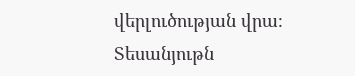վերլուծության վրա։
Տեսանյութն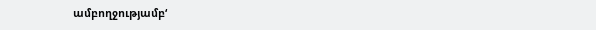ամբողջությամբ‘